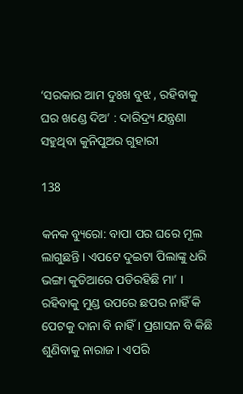‘ସରକାର ଆମ ଦୁଃଖ ବୁଝ , ରହିବାକୁ ଘର ଖଣ୍ଡେ ଦିଅ’ : ଦାରିଦ୍ର୍ୟ ଯନ୍ତ୍ରଣା ସହୁଥିବା କୁନିପୁଅର ଗୁହାରୀ

138

କନକ ବ୍ୟୁରୋ: ବାପା ପର ଘରେ ମୂଲ ଲାଗୁଛନ୍ତି । ଏପଟେ ଦୁଇଟା ପିଲାଙ୍କୁ ଧରି ଭଙ୍ଗା କୁଡିଆରେ ପଡିରହିଛି ମା’ । ରହିବାକୁ ମୁଣ୍ଡ ଉପରେ ଛପର ନାହିଁ କି ପେଟକୁ ଦାନା ବି ନାହିଁ । ପ୍ରଶାସନ ବି କିଛି ଶୁଣିବାକୁ ନାରାଜ । ଏପରି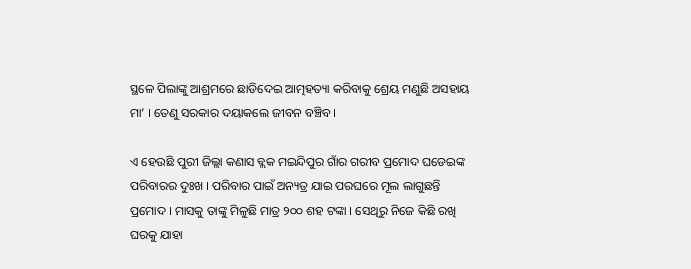ସ୍ଥଳେ ପିଲାଙ୍କୁ ଆଶ୍ରମରେ ଛାଡିଦେଇ ଆତ୍ମହତ୍ୟା କରିବାକୁ ଶ୍ରେୟ ମଣୁଛି ଅସହାୟ ମା’ । ତେଣୁ ସରକାର ଦୟାକଲେ ଜୀବନ ବଞ୍ଚିବ ।

ଏ ହେଉଛି ପୁରୀ ଜିଲ୍ଲା କଣାସ ବ୍ଲକ ମଇନ୍ଦିପୁର ଗାଁର ଗରୀବ ପ୍ରମୋଦ ଘଡେଇଙ୍କ ପରିବାରର ଦୁଃଖ । ପରିବାର ପାଇଁ ଅନ୍ୟତ୍ର ଯାଇ ପରଘରେ ମୂଲ ଲାଗୁଛନ୍ତି ପ୍ରମୋଦ । ମାସକୁ ତାଙ୍କୁ ମିଳୁଛି ମାତ୍ର ୨୦୦ ଶହ ଟଙ୍କା । ସେଥିରୁ ନିଜେ କିଛି ରଖି ଘରକୁ ଯାହା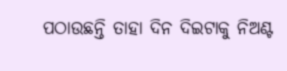ପଠାଉଛନ୍ତି ତାହା ଦିନ ଦିଇଟାକୁ ନିଅଣ୍ଟ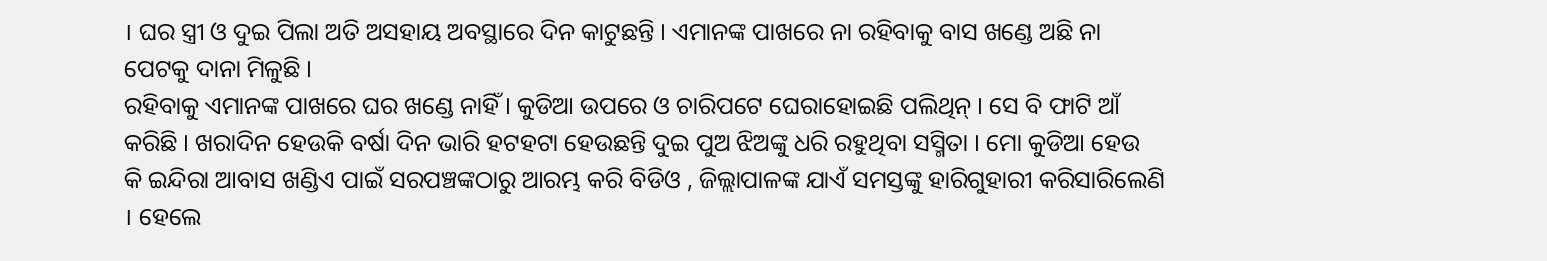। ଘର ସ୍ତ୍ରୀ ଓ ଦୁଇ ପିଲା ଅତି ଅସହାୟ ଅବସ୍ଥାରେ ଦିନ କାଟୁଛନ୍ତି । ଏମାନଙ୍କ ପାଖରେ ନା ରହିବାକୁ ବାସ ଖଣ୍ଡେ ଅଛି ନା ପେଟକୁ ଦାନା ମିଳୁଛି ।
ରହିବାକୁ ଏମାନଙ୍କ ପାଖରେ ଘର ଖଣ୍ଡେ ନାହିଁ । କୁଡିଆ ଉପରେ ଓ ଚାରିପଟେ ଘେରାହୋଇଛି ପଲିଥିନ୍ । ସେ ବି ଫାଟି ଆଁ କରିଛି । ଖରାଦିନ ହେଉକି ବର୍ଷା ଦିନ ଭାରି ହଟହଟା ହେଉଛନ୍ତି ଦୁଇ ପୁଅ ଝିଅଙ୍କୁ ଧରି ରହୁଥିବା ସସ୍ମିତା । ମୋ କୁଡିଆ ହେଉ କି ଇନ୍ଦିରା ଆବାସ ଖଣ୍ଡିଏ ପାଇଁ ସରପଞ୍ଚଙ୍କଠାରୁ ଆରମ୍ଭ କରି ବିଡିଓ , ଜିଲ୍ଲାପାଳଙ୍କ ଯାଏଁ ସମସ୍ତଙ୍କୁ ହାରିଗୁହାରୀ କରିସାରିଲେଣି । ହେଲେ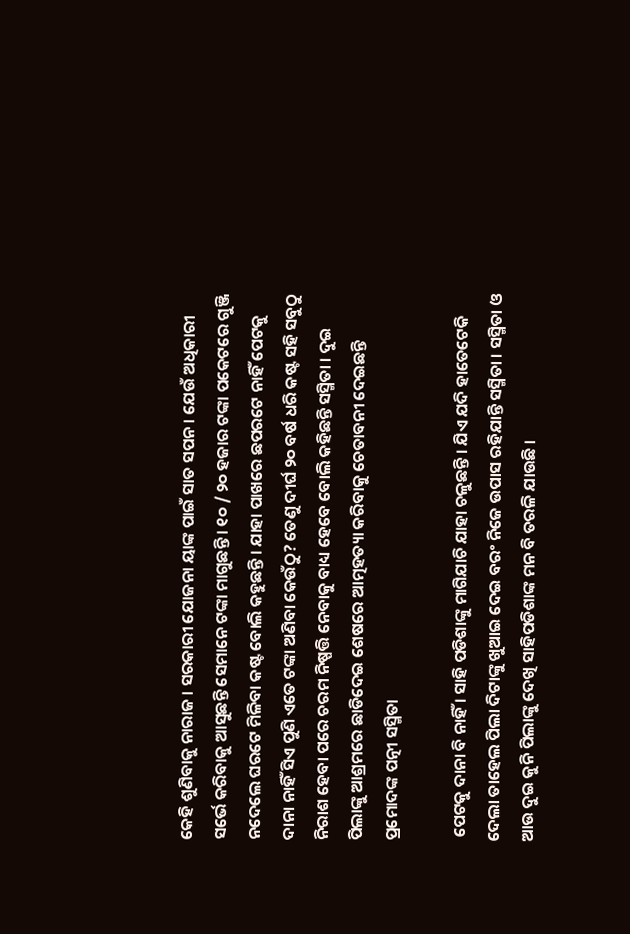କେହି ଶୁଣିବାକୁ ନାରାଜ । ସରକାରୀ ଯୋଜନା ୟାଙ୍କ ପାଇଁ ସାତ ସପନ । ଯେଉଁ ଅଧିକାରୀ ସର୍ଭେ କରିବାକୁ ଆସୁଛନ୍ତି ସେମାନେ ଟଙ୍କା ମାଗୁଛନ୍ତି । ୧୦ / ୨୦ ହଜାର ଟଙ୍କା ପକେଟରେ ଗୁଞ୍ଜି ନଦେଲେ ଘରଟେ ମିଳିବା କଷ୍ଟ ବୋଲି କହୁଛନ୍ତି । ଯାହା ପାଖରେ ଛପରଟେ ନାହିଁ ପେଟକୁ ଦାନା ନାହିଁ ସିଏ ପୁଣି ଏତେ ଟଙ୍କା ଅଣିବା କେଉଁଠୁ? ତେଣୁ ଦୀର୍ଘ ୨୦ ବର୍ଷ ଧରି କଷ୍ଟ ସହି ସବୁଠୁ ନିରାଶ ହେବା ପରେ ଚରମ ନିଷ୍ପତ୍ତି ନେବାକୁ ବାଧ୍ୟ ହେବେ ବୋଲି କହିଛନ୍ତି ସସ୍ମିତା । ଦୁଇ ପିଲାଙ୍କୁ ଆଶ୍ରମରେ ଛାଡିଦେଇ ଶେଷରେ ଆତ୍ମହତ୍ୟା କରିବାକୁ ଚେତାବନୀ ଦେଇଛନ୍ତି ପ୍ରମୋଦଙ୍କ ପତ୍ନୀ ସସ୍ମିତା

 ପେଟକୁ ଦାନା ବି ନାହିଁ । ସାହି ପଡିଶାଙ୍କୁ ମାଗିଯାଚି ଯାହା ଚଳୁଛନ୍ତି । ଯିଏ ଯଦି ହାତେଟେକି ଦେଲା ତାହେଲ ପିଲା ଦିଟାଙ୍କୁ ଖୁଆଇ ଦେଇ ବରଂ ନିଜେ ଉପାସ ରହିଯାନ୍ତି ସସ୍ମିତା । ସସ୍ମିତା ଓ ଆଉ ଦୁଇ କୁନି ପିଲାଙ୍କୁ ଦେଖି ସାହିପଡିଶାଙ୍କ ମନ ବି ତରଳି ଯାଉଛି ।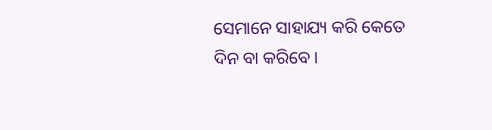ସେମାନେ ସାହାଯ୍ୟ କରି କେତେ ଦିନ ବା କରିବେ ।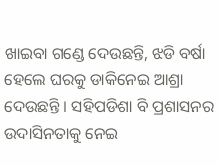ଖାଇବା ଗଣ୍ଡେ ଦେଉଛନ୍ତି, ଝଡି ବର୍ଷା ହେଲେ ଘରକୁ ଡାକିନେଇ ଆଶ୍ରା ଦେଉଛନ୍ତି । ସହିପଡିଶା ବି ପ୍ରଶାସନର ଉଦାସିନତାକୁ ନେଇ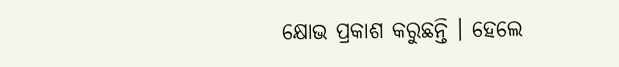କ୍ଷୋଭ ପ୍ରକାଶ କରୁଛନ୍ତି । ହେଲେ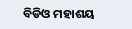ବିଡିଓ ମହାଶୟ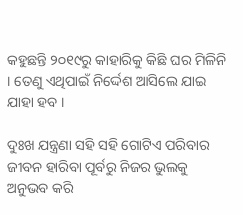କହୁଛନ୍ତି ୨୦୧୯ରୁ କାହାରିକୁ କିଛି ଘର ମିଳିନି । ତେଣୁ ଏଥିପାଇଁ ନିର୍ଦ୍ଦେଶ ଆସିଲେ ଯାଇ ଯାହା ହବ ।

ଦୁଃଖ ଯନ୍ତ୍ରଣା ସହି ସହି ଗୋଟିଏ ପରିବାର ଜୀବନ ହାରିବା ପୂର୍ବରୁ ନିଜର ଭୁଲକୁ ଅନୁଭବ କରି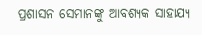ପ୍ରଶାସନ ସେମାନଙ୍କୁ ଆବଶ୍ୟକ ସାହାଯ୍ୟ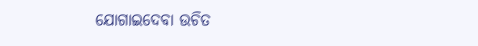ଯୋଗାଇଦେବା ଉଚିତ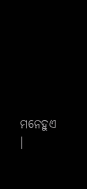ମନେହୁଏ ।